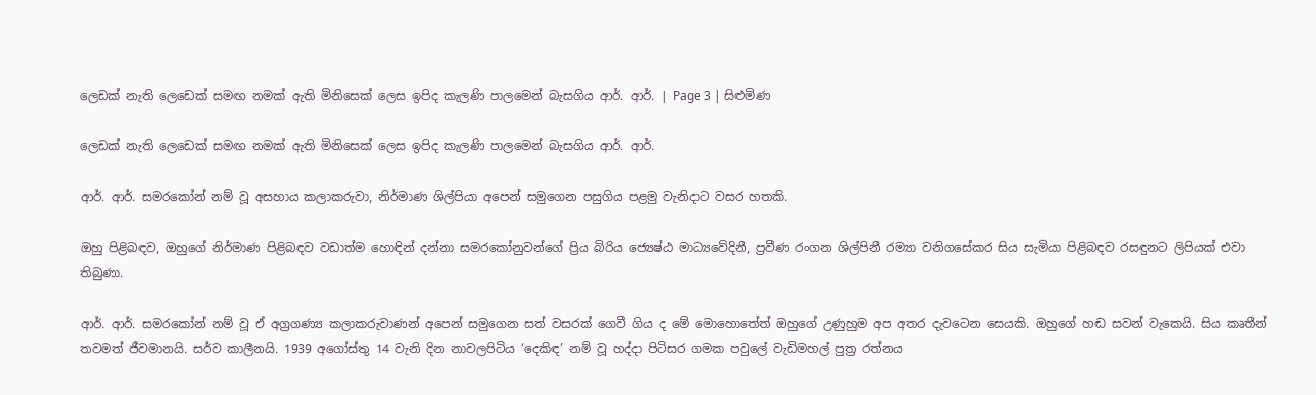ලෙඩක් නැති ලෙඩෙක් සමඟ නමක් ඇති මිනිසෙක් ලෙස ඉපිද කැලණි පාලමෙන් බැසගිය ආර්. ආර්. | Page 3 | සිළුමිණ

ලෙඩක් නැති ලෙඩෙක් සමඟ නමක් ඇති මිනිසෙක් ලෙස ඉපිද කැලණි පාලමෙන් බැසගිය ආර්. ආර්.

ආර්. ආර්. සමරකෝන් නම් වූ අසහාය කලාකරුවා, නිර්මාණ ශිල්පියා අපෙන් සමුගෙන පසුගිය පළමු වැනිදාට වසර හතකි.

ඔහු පිළිබඳව, ඔහුගේ නිර්මාණ පිළිබඳව වඩාත්ම හොඳින් දන්නා සමරකෝනුවන්ගේ ප්‍රිය බිරිය ජ්‍යෙෂ්ඨ මාධ්‍යවේදිනී, ප්‍රවීණ රංගන ශිල්පිනී රම්‍යා වනිගසේකර සිය සැමියා පිළිබඳව රසඳුනට ලිපියක් එවා තිබුණා.

ආර්. ආර්. සමරකෝන් නම් වූ ඒ අග්‍රගණ්‍ය කලාකරුවාණන් අපෙන් සමුගෙන සත් වසරක් ගෙවී ගිය ද මේ මොහොතේත් ඔහුගේ උණුහුම අප අතර දැවටෙන සෙයකි. ඔහුගේ හඬ සවන් වැකෙයි. සිය කෘතීන් තවමත් ජීවමානයි. සර්ව කාලීනයි. 1939 අගෝස්තු 14 වැනි දින නාවලපිටිය ‘දෙකිඳ’ නම් වූ හද්දා පිටිසර ගමක පවුලේ වැඩිමහල් පුත්‍ර රත්නය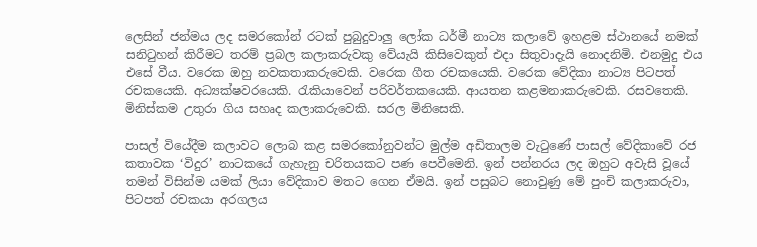ලෙසින් ජන්මය ලද සමරකෝන් රටක් පුබුදුවාලු ලෝක ධර්මී නාට්‍ය කලාවේ ඉහළම ස්ථානයේ නමක් සනිටුහන් කිරීමට තරම් ප්‍රබල කලාකරුවකු වේයැයි කිසිවෙකුත් එදා සිතුවාදැයි නොදනිමි. එනමුදු එය එසේ වීය. වරෙක ඔහු නවකතාකරුවෙකි. වරෙක ගීත රචකයෙකි. වරෙක වේදිකා නාට්‍ය පිටපත් රචකයෙකි. අධ්‍යක්ෂවරයෙකි. රැකියාවෙන් පරිවර්තකයෙකි. ආයතන කළමනාකරුවෙකි. රසවතෙකි. මිනිස්කම උතුරා ගිය සහෘද කලාකරුවෙකි. සරල මිනිසෙකි.

පාසල් වියේදීම කලාවට ලොබ කළ සමරකෝනුවන්ට මුල්ම අඩිතාලම වැටුණේ පාසල් වේදිකාවේ රජ කතාවක ‘විදුර’ නාටකයේ ගැහැනු චරිතයකට පණ පෙවීමෙනි. ඉන් පන්නරය ලද ඔහුට අවැසි වූයේ තමන් විසින්ම යමක් ලියා වේදිකාව මතට ගෙන ඒමයි. ඉන් පසුබට නොවුණු මේ පුංචි කලාකරුවා, පිටපත් රචකයා අරගලය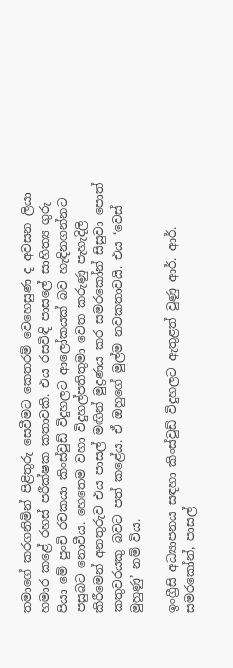තමාගේ කරගනිමින් පිළිතුරු සෙවීමට කෙතරම් වෙහෙසුණ ද අවසන ලියා හමාර කළේ රහස් පරීක්ෂක කතාවකි. එය රසවිඳි පාසලේ සාහිත්‍ය ගුරු පියා මේ පුංචි රචකයා කිංස්වුඩ් විදුහලට ආලෝකයක් බව හැඳිනගන්නට පසුබට නොවීය. හෙතෙම වහා විදුහල්පතිතුමා වෙත කරුණු පැහැදිලි කිරීමෙන් අනතුරුව එය පාසල් මඟින් මුද්‍රණය කර සමරකෝන් සිසුවා පොත් කතුවරයකු බවට පත් කළේය. ඒ ඔහුගේ මුල්ම නවකතාවයි. එය ‘වෙස් මුහුණු’ නම් විය.

ඉංග්‍රීසි අධ්‍යාපනය සඳහා කිංස්වුඩ් විදුහලට ඇතුළත් වුණු ආර්. ආර්. සමරකෝන්, පාසල්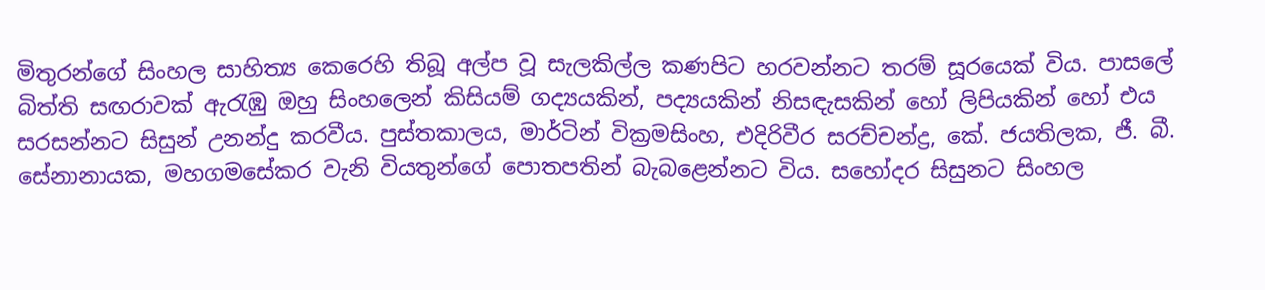මිතුරන්ගේ සිංහල සාහිත්‍ය කෙරෙහි තිබූ අල්ප වූ සැලකිල්ල කණපිට හරවන්නට තරම් සූරයෙක් විය. පාසලේ බිත්ති සඟරාවක් ඇරැඹු ඔහු සිංහලෙන් කිසියම් ගද්‍යයකින්, පද්‍යයකින් නිසඳැසකින් හෝ ලිපියකින් හෝ එය සරසන්නට සිසුන් උනන්දු කරවීය. පුස්තකාලය, මාර්ටින් වික්‍රමසිංහ, එදිරිවීර සරච්චන්ද්‍ර, කේ. ජයතිලක, ජී. බී. සේනානායක, මහගමසේකර වැනි වියතුන්ගේ පොතපතින් බැබළෙන්නට විය. සහෝදර සිසුනට සිංහල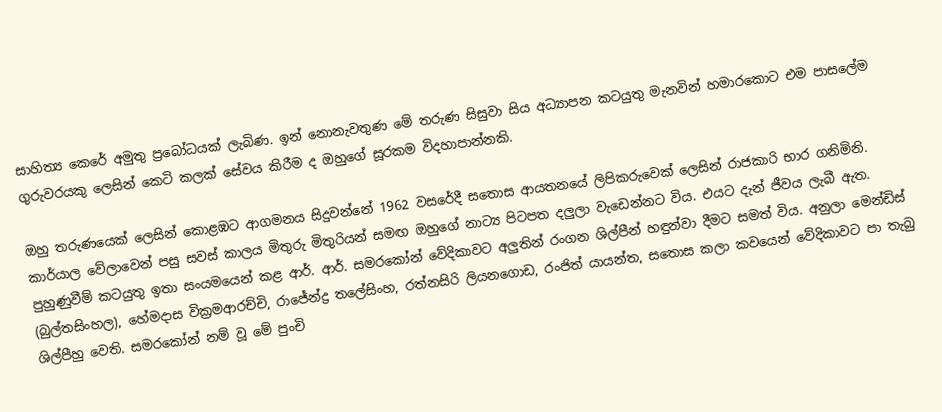සාහිත්‍ය කෙරේ අමුතු ප්‍රබෝධයක් ලැබිණ. ඉන් නොනැවතුණ මේ තරුණ සිසුවා සිය අධ්‍යාපන කටයුතු මැනවින් හමාරකොට එම පාසලේම ගුරුවරයකු ලෙසින් කෙටි කලක් සේවය කිරීම ද ඔහුගේ සූරකම විදහාපාන්නකි.

ඔහු තරුණයෙක් ලෙසින් කොළඹට ආගමනය සිදුවන්නේ 1962 වසරේදී සතොස ආයතනයේ ලිපිකරුවෙක් ලෙසින් රාජකාරි භාර ගනිමිනි. කාර්යාල වේලාවෙන් පසු සවස් කාලය මිතුරු මිතුරියන් සමඟ ඔහුගේ නාට්‍ය පිටපත දලුලා වැඩෙන්නට විය. එයට දැන් ජීවය ලැබී ඇත. පුහුණුවීම් කටයුතු ඉතා සංයමයෙන් කළ ආර්. ආර්. සමරකෝන් වේදිකාවට අලුතින් රංගන ශිල්පීන් හඳුන්වා දීමට සමත් විය. අනුලා මෙන්ඩිස් (බුල්තසිංහල), හේමදාස වික්‍රමආරච්චි, රාජේන්ද්‍ර තලේසිංහ, රත්නසිරි ලියනගොඩ, රංජිත් යායන්ත, සතොස කලා කවයෙන් වේදිකාවට පා තැබු ශිල්පීහු වෙති. සමරකෝන් නම් වූ මේ පුංචි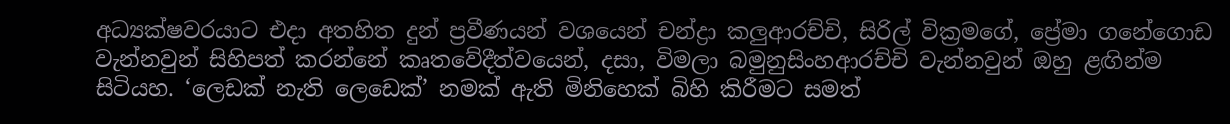අධ්‍යක්ෂවරයාට එදා අතහිත දුන් ප්‍රවීණයන් වශයෙන් චන්ද්‍රා කලුආරච්චි, සිරිල් වික්‍රමගේ, ප්‍රේමා ගනේගොඩ වැන්නවුන් සිහිපත් කරන්නේ කෘතවේදීත්වයෙන්, දසා, විමලා බමුනුසිංහආරච්චි වැන්නවුන් ඔහු ළඟින්ම සිටියහ. ‘ලෙඩක් නැති ලෙඩෙක්’ නමක් ඇති මිනිහෙක් බිහි කිරීමට සමත්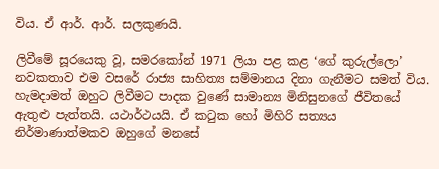විය. ඒ ආර්. ආර්. සලකුණයි.

ලිවීමේ සූරයෙකු වූ, සමරකෝන් 1971 ලියා පළ කළ ‘ගේ කුරුල්ලො’ නවකතාව එම වසරේ රාජ්‍ය සාහිත්‍ය සම්මානය දිනා ගැනීමට සමත් විය. හැමදාමත් ඔහුට ලිවීමට පාදක වුණේ සාමාන්‍ය මිනිසුනගේ ජීවිතයේ ඇතුළු පැත්තයි. යථාර්ථයයි. ඒ කටුක හෝ මිහිරි සත්‍යය නිර්මාණාත්මකව ඔහුගේ මනසේ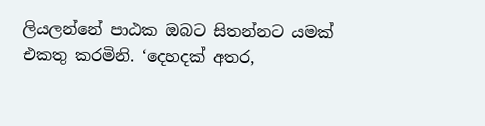ලියලන්නේ පාඨක ඔබට සිතන්නට යමක් එකතු කරමිනි. ‘දෙහදක් අතර,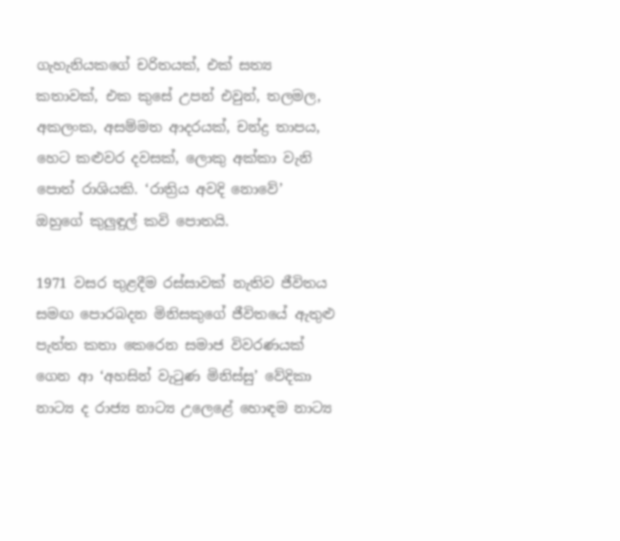ගැහැනියකගේ චරිතයක්, එක් සත්‍ය කතාවක්, එක කුසේ උපන් එවුන්, තලමල, අකලංක, අසම්මත ආදරයක්, චන්ද්‍ර තාපය, හෙට කළුවර දවසක්, ලොකු අක්කා වැනි පොත් රාශියකි. ‘රාත්‍රිය අවදි නොවේ’ ඔහුගේ කුලුඳුල් කවි පොතයි.

1971 වසර තුළදීම රස්සාවක් නැතිව ජීවිතය සමඟ පොරබදන මිනිසකුගේ ජීවිතයේ ඇතුළු පැත්ත කතා කෙරෙන සමාජ විවරණයක් ගෙන ආ ‘අහසින් වැටුණ මිනිස්සු’ වේදිකා නාට්‍ය ද රාජ්‍ය නාට්‍ය උලෙළේ හොඳම නාට්‍ය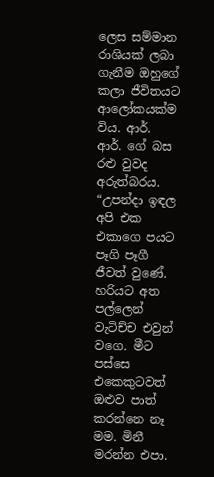ලෙස සම්මාන රාශියක් ලබා ගැනීම ඔහුගේ කලා ජීවිතයට ආලෝකයක්ම විය. ආර්. ආර්. ගේ බස රළු වුවද අරුත්බරය. “උපන්දා ඉඳල අපි එක එකාගෙ පයට පෑගි පෑගී ජීවත් වුණේ. හරියට අත පල්ලෙන් වැටිච්ච එවුන් වගෙ. මීට පස්සෙ එකෙකුටවත් ඔළුව පාත් කරන්නෙ නෑ මම. මිනී මරන්න එපා.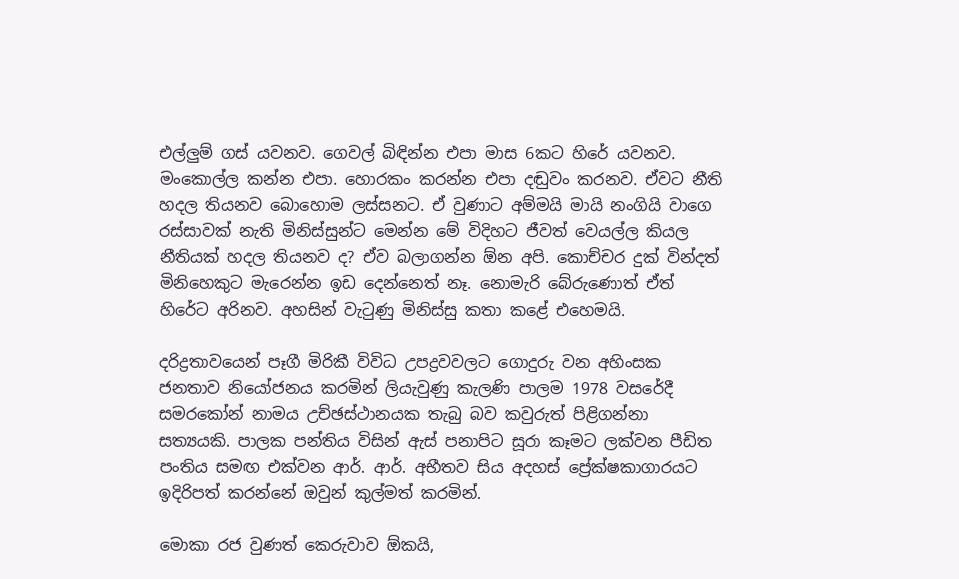එල්ලුම් ගස් යවනව. ගෙවල් බිඳින්න එපා මාස 6කට හිරේ යවනව. මංකොල්ල කන්න එපා. හොරකං කරන්න එපා දඬුවං කරනව. ඒවට නීති හදල තියනව බොහොම ලස්සනට. ඒ වුණාට අම්මයි මායි නංගියි වාගෙ රස්සාවක් නැති මිනිස්සුන්ට මෙන්න මේ විදිහට ජීවත් වෙයල්ල කියල නීතියක් හදල තියනව ද? ඒව බලාගන්න ඕන අපි. කොච්චර දුක් වින්දත් මිනිහෙකුට මැරෙන්න ඉඩ දෙන්නෙත් නෑ. නොමැරි බේරුණොත් ඒත් හිරේට අරිනව. අහසින් වැටුණු මිනිස්සු කතා කළේ එහෙමයි.

දරිද්‍රතාවයෙන් පෑගී මිරිකී විවිධ උපද්‍රවවලට ගොදුරු වන අහිංසක ජනතාව නියෝජනය කරමින් ලියැවුණු කැලණි පාලම 1978 වසරේදී සමරකෝන් නාමය උච්ඡස්ථානයක තැබු බව කවුරුත් පිළිගන්නා සත්‍යයකි. පාලක පන්තිය විසින් ඇස් පනාපිට සූරා කෑමට ලක්වන පීඩිත පංතිය සමඟ එක්වන ආර්. ආර්. අභීතව සිය අදහස් ප්‍රේක්ෂකාගාරයට ඉදිරිපත් කරන්නේ ඔවුන් කුල්මත් කරමින්.

මොකා රජ වුණත් කෙරුවාව ඕකයි,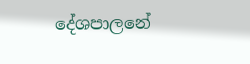දේශපාලනේ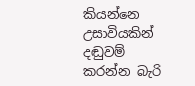කියන්නෙ උසාවියකින් දඬුවම් කරන්න බැරි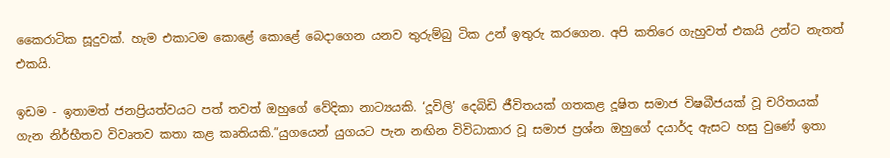කෛරාටික සූදුවක්. හැම එකාටම කොළේ කොළේ බෙදාගෙන යනව තුරුම්බු ටික උන් ඉතුරු කරගෙන. අපි කතිරෙ ගැහුවත් එකයි උන්ට නැතත් එකයි.

ඉඩම - ඉතාමත් ජනප්‍රියත්වයට පත් තවත් ඔහුගේ වේදිකා නාට්‍යයකි. ‘දූවිලි’ දෙබිඩි ජීවිතයක් ගතකළ දූෂිත සමාජ විෂබීජයක් වූ චරිතයක් ගැන නිර්භීතව විවෘතව කතා කළ කෘතියකි.”යුගයෙන් යුගයට පැන නඟින විවිධාකාර වූ සමාජ ප්‍රශ්න ඔහුගේ දයාර්ද ඇසට හසු වුණේ ඉතා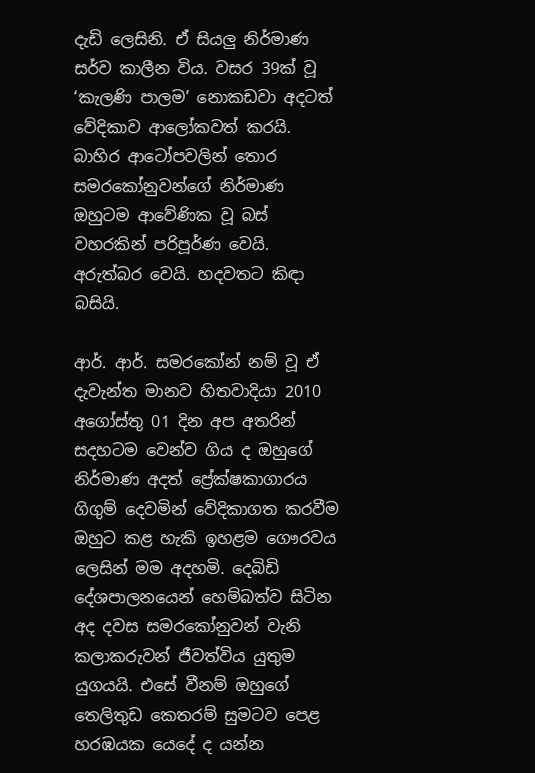දැඩි ලෙසිනි. ඒ සියලු නිර්මාණ සර්ව කාලීන විය. වසර 39ක් වූ ‘කැලණි පාලම’ නොකඩවා අදටත් වේදිකාව ආලෝකවත් කරයි. බාහිර ආටෝපවලින් තොර සමරකෝනුවන්ගේ නිර්මාණ ඔහුටම ආවේණික වූ බස් වහරකින් පරිපූර්ණ වෙයි. අරුත්බර වෙයි. හදවතට කිඳා බසියි.

ආර්. ආර්. සමරකෝන් නම් වූ ඒ දැවැන්ත මානව හිතවාදියා 2010 අගෝස්තු 01 දින අප අතරින් සදහටම වෙන්ව ගිය ද ඔහුගේ නිර්මාණ අදත් ප්‍රේක්ෂකාගාරය ගිගුම් දෙවමින් වේදිකාගත කරවීම ඔහුට කළ හැකි ඉහළම ගෞරවය ලෙසින් මම අදහමි. දෙබිඩි දේශපාලනයෙන් හෙම්බත්ව සිටින අද දවස සමරකෝනුවන් වැනි කලාකරුවන් ජීවත්විය යුතුම යුගයයි. එසේ වීනම් ඔහුගේ තෙලිතුඩ කෙතරම් සුමටව පෙළ හරඹයක යෙදේ ද යන්න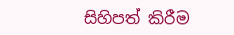සිහිපත් කිරීම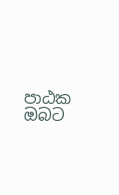පාඨක ඔබට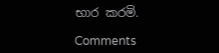භාර කරමි.

Comments